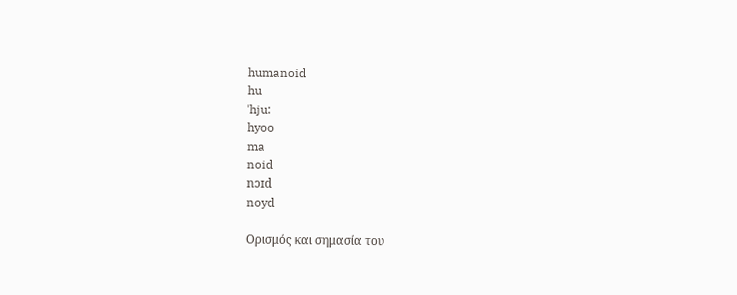humanoid
hu
ˈhju:
hyoo
ma
noid
nɔɪd
noyd

Ορισμός και σημασία του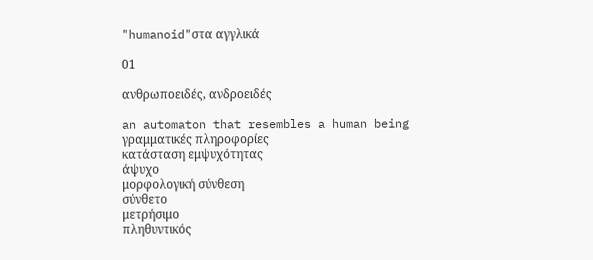"humanoid"στα αγγλικά

01

ανθρωποειδές, ανδροειδές

an automaton that resembles a human being
γραμματικές πληροφορίες
κατάσταση εμψυχότητας
άψυχο
μορφολογική σύνθεση
σύνθετο
μετρήσιμο
πληθυντικός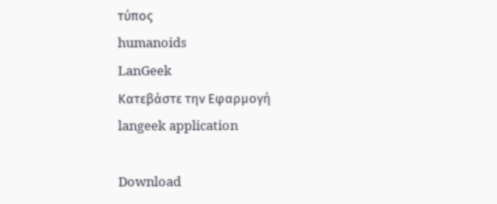τύπος
humanoids
LanGeek
Κατεβάστε την Εφαρμογή
langeek application

Download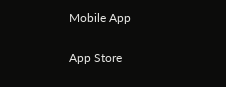Mobile App

App Store